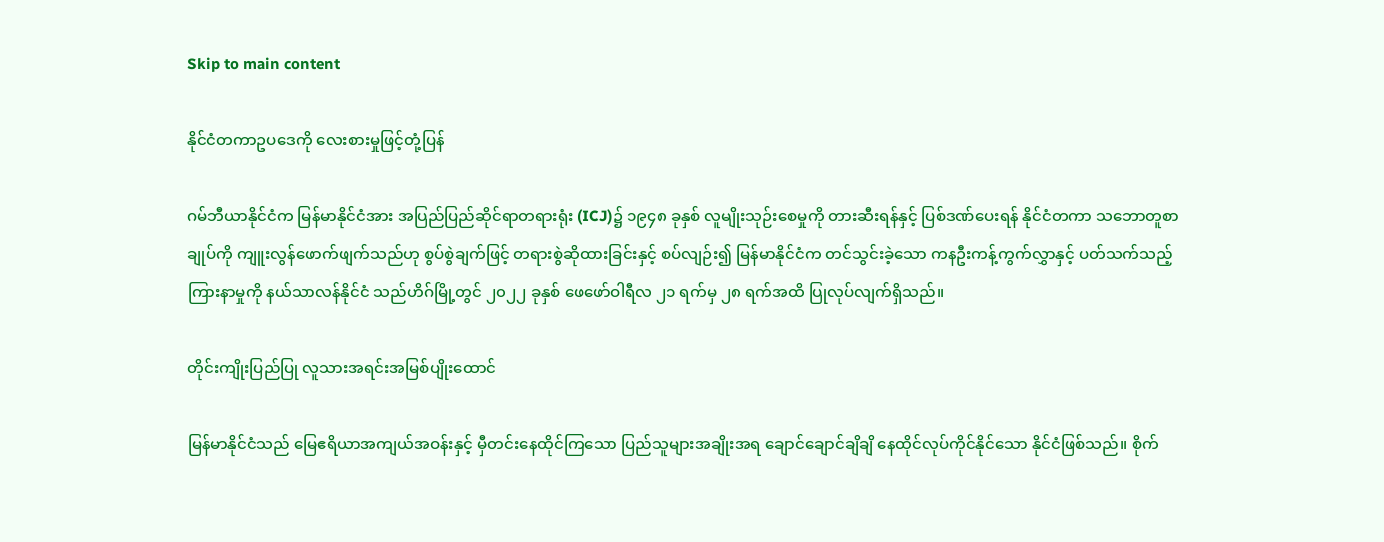Skip to main content

နိုင်ငံတကာဥပဒေကို လေးစားမှုဖြင့်တုံ့ပြန်

ဂမ်ဘီယာနိုင်ငံက မြန်မာနိုင်ငံအား အပြည်ပြည်ဆိုင်ရာတရားရုံး (ICJ)၌ ၁၉၄၈ ခုနှစ် လူမျိုးသုဉ်းစေမှုကို တားဆီးရန်နှင့် ပြစ်ဒဏ်ပေးရန် နိုင်ငံတကာ သဘောတူစာချုပ်ကို ကျူးလွန်ဖောက်ဖျက်သည်ဟု စွပ်စွဲချက်ဖြင့် တရားစွဲဆိုထားခြင်းနှင့် စပ်လျဉ်း၍ မြန်မာနိုင်ငံက တင်သွင်းခဲ့သော ကနဦးကန့်ကွက်လွှာနှင့် ပတ်သက်သည့် ကြားနာမှုကို နယ်သာလန်နိုင်ငံ သည်ဟိဂ်မြို့တွင် ၂၀၂၂ ခုနှစ် ဖေဖော်ဝါရီလ ၂၁ ရက်မှ ၂၈ ရက်အထိ ပြုလုပ်လျက်ရှိသည်။

တိုင်းကျိုးပြည်ပြု လူသားအရင်းအမြစ်ပျိုးထောင်

မြန်မာနိုင်ငံသည် မြေဧရိယာအကျယ်အဝန်းနှင့် မှီတင်းနေထိုင်ကြသော ပြည်သူများအချိုးအရ ချောင်ချောင်ချိချိ နေထိုင်လုပ်ကိုင်နိုင်သော နိုင်ငံဖြစ်သည်။ စိုက်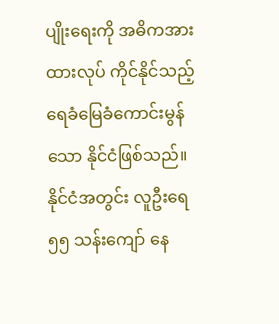ပျိုးရေးကို အဓိကအားထားလုပ် ကိုင်နိုင်သည့် ရေခံမြေခံကောင်းမွန်သော နိုင်ငံဖြစ်သည်။ နိုင်ငံအတွင်း လူဦးရေ ၅၅ သန်းကျော် နေ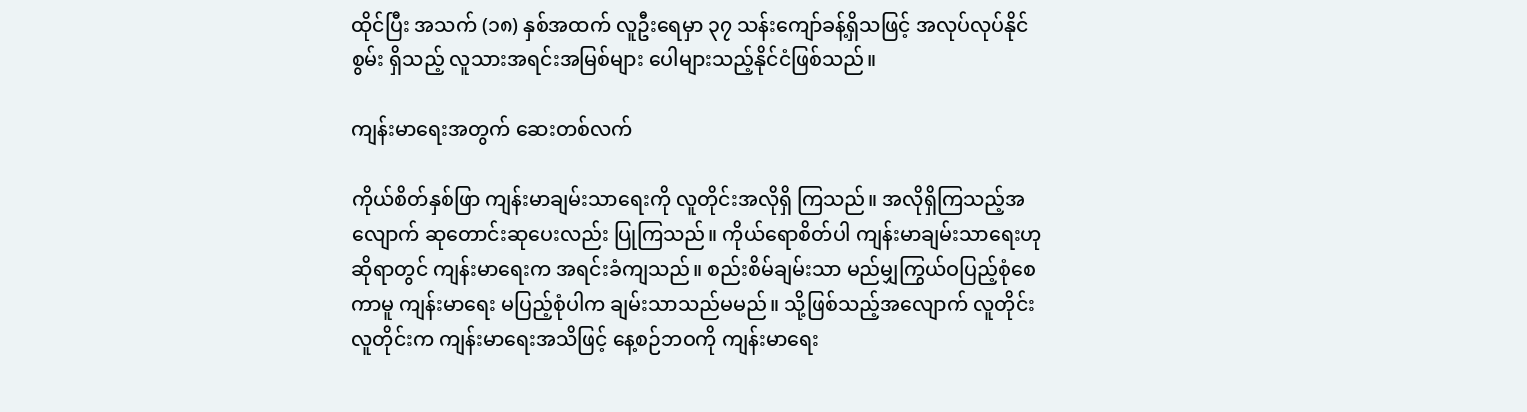ထိုင်ပြီး အသက် (၁၈) နှစ်အထက် လူဦးရေမှာ ၃၇ သန်းကျော်ခန့်ရှိသဖြင့် အလုပ်လုပ်နိုင်စွမ်း ရှိသည့် လူသားအရင်းအမြစ်များ ပေါများသည့်နိုင်ငံဖြစ်သည်။

ကျန်းမာရေးအတွက် ဆေးတစ်လက်

ကိုယ်စိတ်နှစ်ဖြာ ကျန်းမာချမ်းသာရေးကို လူတိုင်းအလိုရှိ ကြသည်။ အလိုရှိကြသည့်အလျောက် ဆုတောင်းဆုပေးလည်း ပြုကြသည်။ ကိုယ်ရောစိတ်ပါ ကျန်းမာချမ်းသာရေးဟုဆိုရာတွင် ကျန်းမာရေးက အရင်းခံကျသည်။ စည်းစိမ်ချမ်းသာ မည်မျှကြွယ်ဝပြည့်စုံစေကာမူ ကျန်းမာရေး မပြည့်စုံပါက ချမ်းသာသည်မမည်။ သို့ဖြစ်သည့်အလျောက် လူတိုင်းလူတိုင်းက ကျန်းမာရေးအသိဖြင့် နေ့စဉ်ဘဝကို ကျန်းမာရေး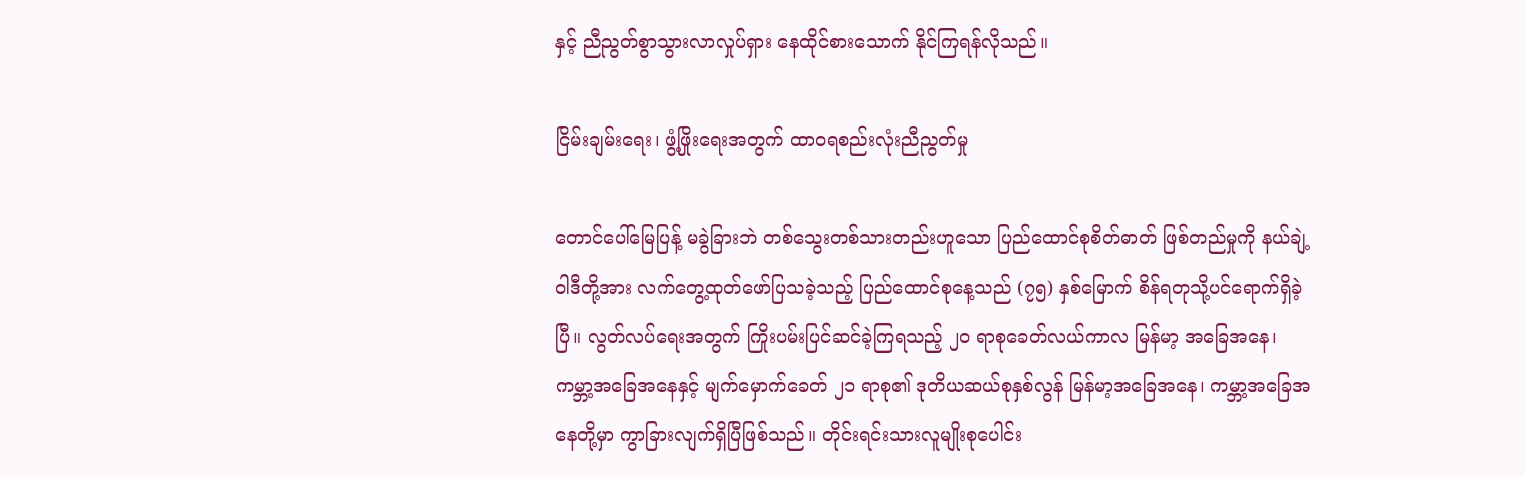နှင့် ညီညွတ်စွာသွားလာလှုပ်ရှား နေထိုင်စားသောက် နိုင်ကြရန်လိုသည်။

ငြိမ်းချမ်းရေး၊ ဖွံ့ဖြိုးရေးအတွက် ထာဝရစည်းလုံးညီညွတ်မှု

တောင်ပေါ်မြေပြန့် မခွဲခြားဘဲ တစ်သွေးတစ်သားတည်းဟူသော ပြည်ထောင်စုစိတ်ဓာတ် ဖြစ်တည်မှုကို နယ်ချဲ့ဝါဒီတို့အား လက်တွေ့ထုတ်ဖော်ပြသခဲ့သည့် ပြည်ထောင်စုနေ့သည် (၇၅) နှစ်မြောက် စိန်ရတုသို့ပင်ရောက်ရှိခဲ့ပြီ။ လွတ်လပ်ရေးအတွက် ကြိုးပမ်းပြင်ဆင်ခဲ့ကြရသည့် ၂၀ ရာစုခေတ်လယ်ကာလ မြန်မာ့ အခြေအနေ၊ ကမ္ဘာ့အခြေအနေနှင့် မျက်မှောက်ခေတ် ၂၁ ရာစု၏ ဒုတိယဆယ်စုနှစ်လွန် မြန်မာ့အခြေအနေ၊ ကမ္ဘာ့အခြေအနေတို့မှာ ကွာခြားလျက်ရှိပြီဖြစ်သည်။ တိုင်းရင်းသားလူမျိုးစုပေါင်း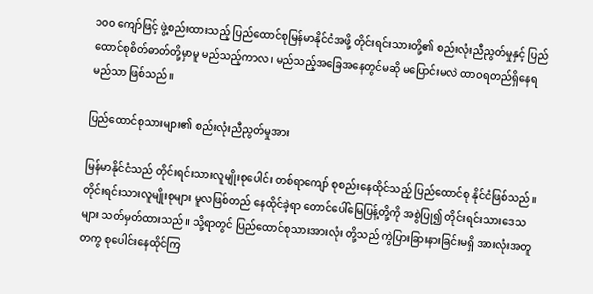၁၀၀ ကျော်ဖြင့် ဖွဲ့စည်းထားသည့် ပြည်ထောင်စုမြန်မာနိုင်ငံအဖို့ တိုင်းရင်းသားတို့၏ စည်းလုံးညီညွတ်မှုနှင့် ပြည်ထောင်စုစိတ်ဓာတ်တို့မှာမူ မည်သည့်ကာလ၊ မည်သည့်အခြေအနေတွင်မဆို မပြောင်းမလဲ ထာဝရတည်ရှိနေရမည်သာ ဖြစ်သည်။

ပြည်ထောင်စုသားများ၏ စည်းလုံးညီညွတ်မှုအား

မြန်မာနိုင်ငံသည် တိုင်းရင်းသားလူမျိုးစုပေါင်း တစ်ရာကျော် စုစည်းနေထိုင်သည့် ပြည်ထောင်စု နိုင်ငံဖြစ်သည်။ တိုင်းရင်းသားလူမျိုးစုများ မူလဖြစ်တည် နေထိုင်ခဲ့ရာ တောင်ပေါ်မြေပြန့်တို့ကို အစွဲပြု၍ တိုင်းရင်းသားဒေသများ သတ်မှတ်ထားသည်။ သို့ရာတွင် ပြည်ထောင်စုသားအားလုံး တို့သည် ကွဲပြားခြားနားခြင်းမရှိ အားလုံးအတူတကွ စုပေါင်းနေထိုင်ကြ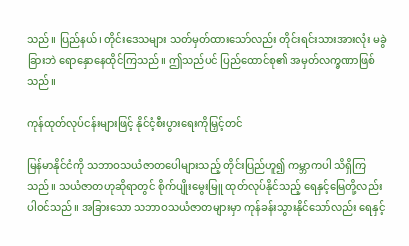သည်။ ပြည်နယ်၊ တိုင်းဒေသများ သတ်မှတ်ထားသော်လည်း တိုင်းရင်းသားအားလုံး မခွဲခြားဘဲ ရောနှောနေထိုင်ကြသည်။ ဤသည်ပင် ပြည်ထောင်စု၏ အမှတ်လက္ခဏာဖြစ် သည်။

ကုန်ထုတ်လုပ်ငန်းများဖြင့် နိုင်ငံ့စီးပွားရေးကိုမြှင့်တင်

မြန်မာနိုင်ငံကို သဘာဝသယံဇာတပေါများသည့် တိုင်းပြည်ဟူ၍ ကမ္ဘာကပါ သိရှိကြသည်။ သယံဇာတဟုဆိုရာတွင် စိုက်ပျိုးမွေးမြူ ထုတ်လုပ်နိုင်သည့် ရေနှင့်မြေတို့လည်း ပါဝင်သည်။ အခြားသော သဘာဝသယံဇာတများမှာ ကုန်ခန်းသွားနိုင်သော်လည်း ရေနှင့်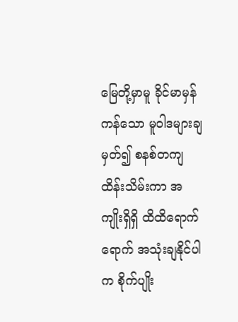မြေတို့မှာမူ ခိုင်မာမှန်ကန်သော မူဝါဒများချမှတ်၍ စနစ်တကျ ထိန်းသိမ်းကာ အကျိုးရှိရှိ ထိထိရောက်ရောက် အသုံးချနိုင်ပါက စိုက်ပျိုး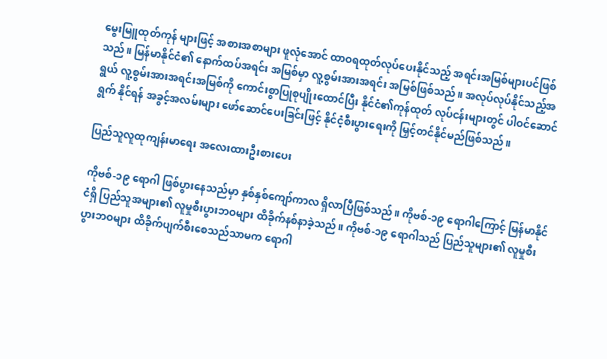မွေးမြူထုတ်ကုန် များဖြင့် အစားအစာများ ဖူလုံအောင် ထာဝရထုတ်လုပ်ပေးနိုင်သည့် အရင်းအမြစ်များပင်ဖြစ်သည်။ မြန်မာနိုင်ငံ၏ နောက်ထပ်အရင်း အမြစ်မှာ လူ့စွမ်းအားအရင်း အမြစ်ဖြစ်သည်။ အလုပ်လုပ်နိုင်သည့်အရွယ် လူ့စွမ်းအားအရင်းအမြစ်ကို ကောင်းစွာပြုစုပျိုးထောင်ပြီး နိုင်ငံ၏ကုန်ထုတ် လုပ်ငန်းများတွင် ပါဝင်ဆောင်ရွက် နိုင်ရန် အခွင့်အလမ်းများ ဖော်ဆောင်ပေးခြင်းဖြင့် နိုင်ငံ့စီးပွားရေးကို မြှင့်တင်နိုင်မည်ဖြစ်သည်။

ပြည်သူလူထုကျန်းမာရေး အလေးထားဦးစားပေး

ကိုဗစ်-၁၉ ရောဂါ ဖြစ်ပွားနေသည်မှာ နှစ်နှစ်ကျော်ကာလ ရှိလာပြီဖြစ်သည်။ ကိုဗစ်-၁၉ ရောဂါကြောင့် မြန်မာနိုင်ငံရှိ ပြည်သူအများ၏ လူမှုစီးပွားဘဝများ ထိခိုက်နစ်နာခဲ့သည်။ ကိုဗစ်-၁၉ ရောဂါသည် ပြည်သူများ၏ လူမှုစီးပွားဘဝများ ထိခိုက်ပျက်စီးစေသည်သာမက ရောဂါ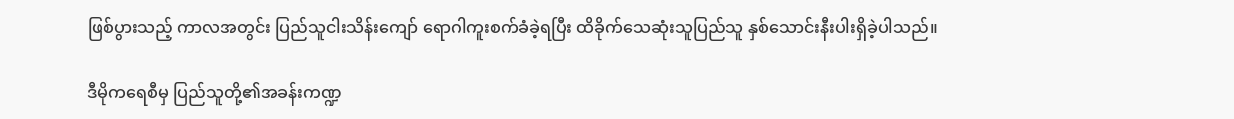ဖြစ်ပွားသည့် ကာလအတွင်း ပြည်သူငါးသိန်းကျော် ရောဂါကူးစက်ခံခဲ့ရပြီး ထိခိုက်သေဆုံးသူပြည်သူ နှစ်သောင်းနီးပါးရှိခဲ့ပါသည်။

ဒီမိုကရေစီမှ ပြည်သူတို့၏အခန်းကဏ္ဍ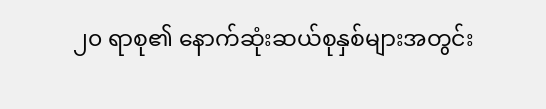၂၀ ရာစု၏ နောက်ဆုံးဆယ်စုနှစ်များအတွင်း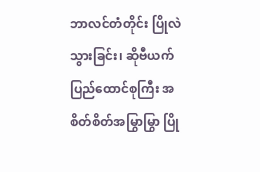ဘာလင်တံတိုင်း ပြိုလဲသွားခြင်း၊ ဆိုဗီယက်ပြည်ထောင်စုကြီး အစိတ်စိတ်အမြွာမြွာ ပြို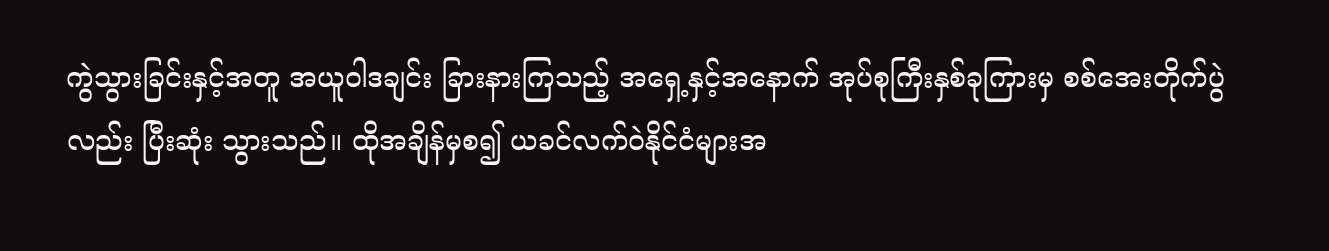ကွဲသွားခြင်းနှင့်အတူ အယူဝါဒချင်း ခြားနားကြသည့် အရှေ့နှင့်အနောက် အုပ်စုကြီးနှစ်ခုကြားမှ စစ်အေးတိုက်ပွဲလည်း ပြီးဆုံး သွားသည်။ ထိုအချိန်မှစ၍ ယခင်လက်ဝဲနိုင်ငံများအ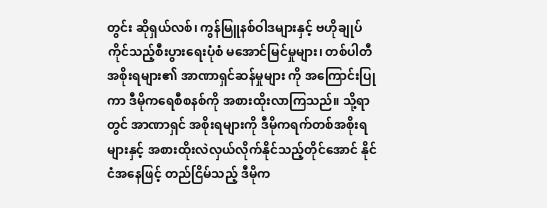တွင်း ဆိုရှယ်လစ်၊ ကွန်မြူနစ်ဝါဒများနှင့် ဗဟိုချုပ်ကိုင်သည့်စီးပွားရေးပုံစံ မအောင်မြင်မှုများ၊ တစ်ပါတီအစိုးရများ၏ အာဏာရှင်ဆန်မှုများ ကို အကြောင်းပြုကာ ဒီမိုကရေစီစနစ်ကို အစားထိုးလာကြသည်။ သို့ရာတွင် အာဏာရှင် အစိုးရများကို ဒီမိုကရက်တစ်အစိုးရများနှင့် အစားထိုးလဲလှယ်လိုက်နိုင်သည့်တိုင်အောင် နိုင်ငံအနေဖြင့် တည်ငြိမ်သည့် ဒီမိုက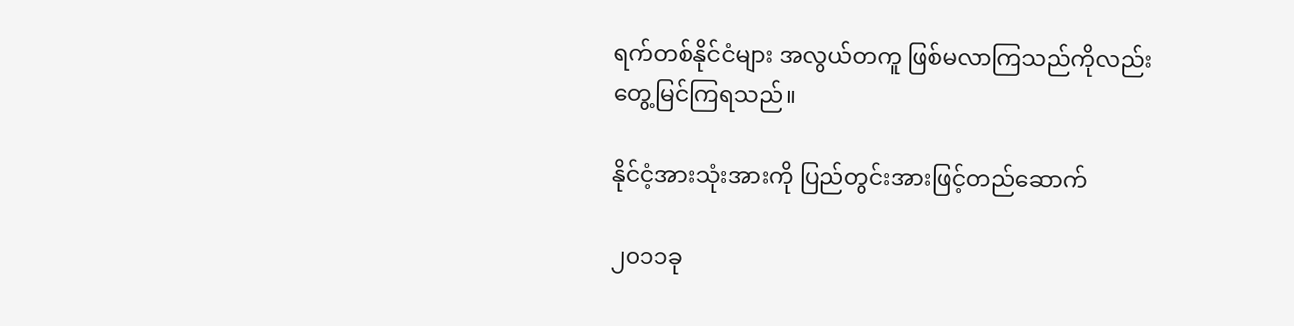ရက်တစ်နိုင်ငံများ အလွယ်တကူ ဖြစ်မလာကြသည်ကိုလည်း တွေ့မြင်ကြရသည်။

နိုင်ငံ့အားသုံးအားကို ပြည်တွင်းအားဖြင့်တည်ဆောက်

၂၀၁၁ခု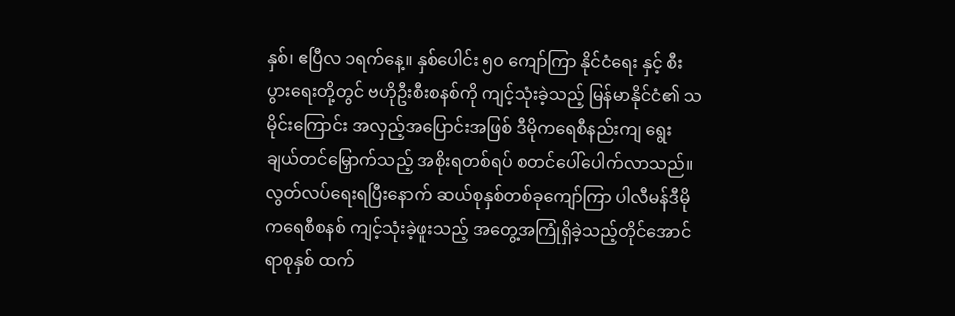နှစ်၊ ဧပြီလ ၁ရက်နေ့။ နှစ်ပေါင်း ၅၀ ကျော်ကြာ နိုင်ငံရေး နှင့် စီးပွားရေးတို့တွင် ဗဟိုဦးစီးစနစ်ကို ကျင့်သုံးခဲ့သည့် မြန်မာနိုင်ငံ၏ သမိုင်းကြောင်း အလှည့်အပြောင်းအဖြစ် ဒီမိုကရေစီနည်းကျ ရွေးချယ်တင်မြှောက်သည့် အစိုးရတစ်ရပ် စတင်ပေါ်ပေါက်လာသည်။ လွတ်လပ်ရေးရပြီးနောက် ဆယ်စုနှစ်တစ်ခုကျော်ကြာ ပါလီမန်ဒီမိုကရေစီစနစ် ကျင့်သုံးခဲ့ဖူးသည့် အတွေ့အကြုံရှိခဲ့သည့်တိုင်အောင် ရာစုနှစ် ထက်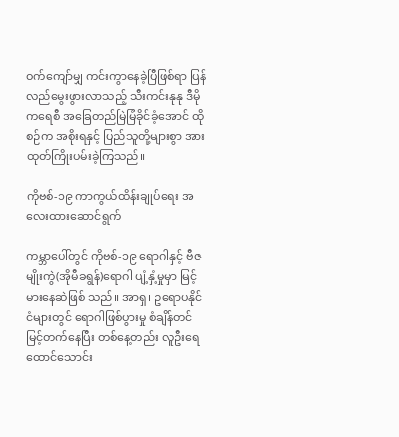ဝက်ကျော်မျှ ကင်းကွာနေခဲ့ပြီဖြစ်ရာ ပြန်လည်မွေးဖွားလာသည့် သီးကင်းနုနု ဒီမိုကရေစီ အခြေတည်မြဲမြံခိုင်ခံ့အောင် ထိုစဉ်က အစိုးရနှင့် ပြည်သူတို့များစွာ အားထုတ်ကြိုးပမ်းခဲ့ကြသည်။

ကိုဗစ်-၁၉ ကာကွယ်ထိန်းချုပ်ရေး အလေးထားဆောင်ရွက်

ကမ္ဘာပေါ်တွင် ကိုဗစ်-၁၉ ရောဂါနှင့် ဗီဇမျိုးကွဲ(အိုမီခရွန်)ရောဂါ ပျံ့နှံ့မှုမှာ မြင့်မားနေဆဲဖြစ် သည်။ အာရှ၊ ဥရောပနိုင်ငံများတွင် ရောဂါဖြစ်ပွားမှု စံချိန်တင်မြင့်တက်နေပြီး တစ်နေ့တည်း လူဦးရေထောင်သောင်း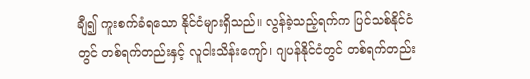ချီ၍ ကူးစက်ခံရသော နိုင်ငံများရှိသည်။ လွန်ခဲ့သည့်ရက်က ပြင်သစ်နိုင်ငံတွင် တစ်ရက်တည်းနှင့် လူငါးသိန်းကျော်၊ ဂျပန်နိုင်ငံတွင် တစ်ရက်တည်း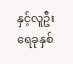နှင့်လူဦးရေခုနှစ်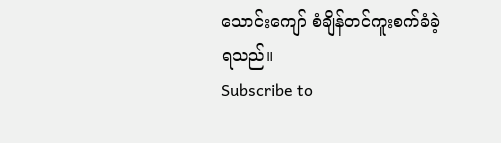သောင်းကျော် စံချိန်တင်ကူးစက်ခံခဲ့ရသည်။
Subscribe to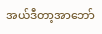အယ်ဒီတာ့အာဘော်